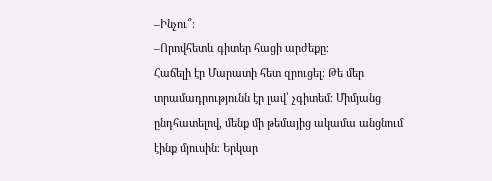–Ինչու՞։
–Որովհետև գիտեր հացի արժեքը։
Հաճելի էր Մարատի հետ զրուցել։ Թե մեր տրամադրությունն էր լավ՝ չգիտեմ։ Միմյանց ընդհատելով, մենք մի թեմայից ակամա անցնում էինք մյուսին։ Երկար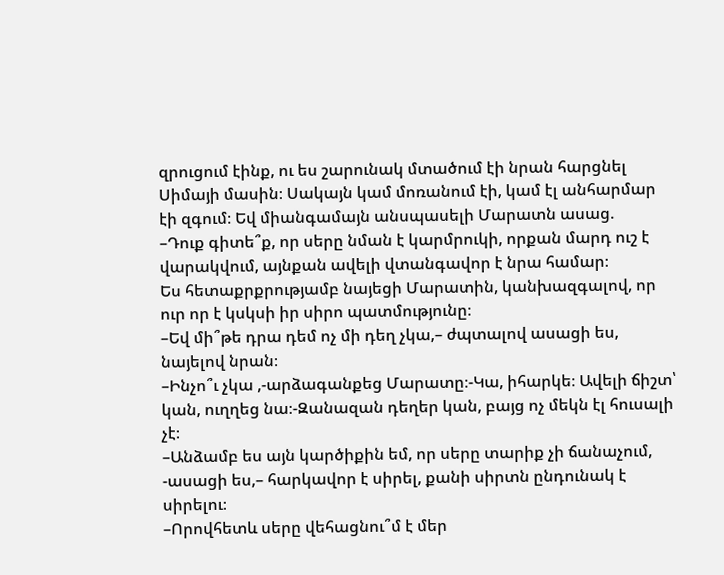զրուցում էինք, ու ես շարունակ մտածում էի նրան հարցնել Սիմայի մասին։ Սակայն կամ մոռանում էի, կամ էլ անհարմար էի զգում։ Եվ միանգամայն անսպասելի Մարատն ասաց.
–Դուք գիտե՞ք, որ սերը նման է կարմրուկի, որքան մարդ ուշ է վարակվում, այնքան ավելի վտանգավոր է նրա համար։
Ես հետաքրքրությամբ նայեցի Մարատին, կանխազգալով, որ ուր որ է կսկսի իր սիրո պատմությունը։
–Եվ մի՞թե դրա դեմ ոչ մի դեղ չկա,– ժպտալով ասացի ես, նայելով նրան։
–Ինչո՞ւ չկա ,-արձագանքեց Մարատը։-Կա, իհարկե։ Ավելի ճիշտ՝ կան, ուղղեց նա։-Զանազան դեղեր կան, բայց ոչ մեկն էլ հուսալի չէ։
–Անձամբ ես այն կարծիքին եմ, որ սերը տարիք չի ճանաչում, -ասացի ես,– հարկավոր է սիրել, քանի սիրտն ընդունակ է սիրելու։
–Որովհետև սերը վեհացնու՞մ է մեր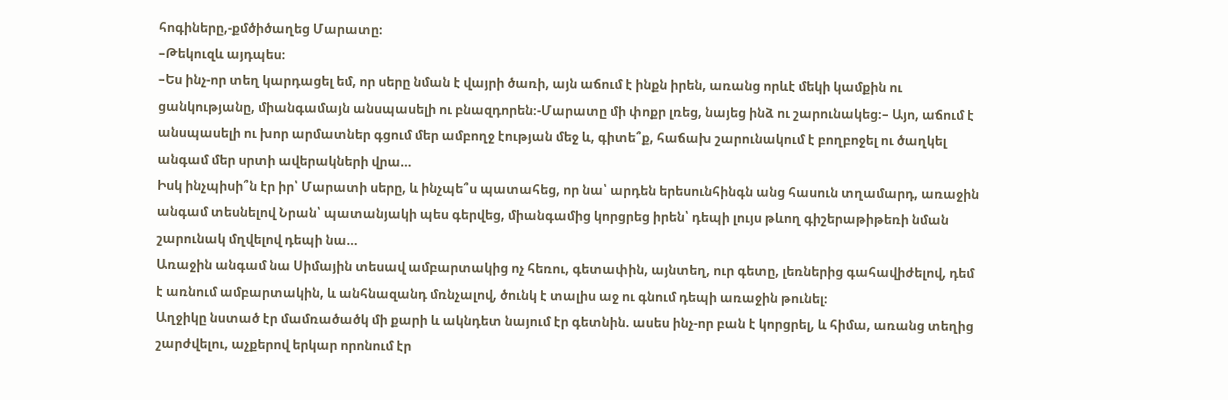հոգիները,-քմծիծաղեց Մարատը։
–Թեկուզև այդպես։
–Ես ինչ-որ տեղ կարդացել եմ, որ սերը նման է վայրի ծառի, այն աճում է ինքն իրեն, առանց որևէ մեկի կամքին ու ցանկությանը, միանգամայն անսպասելի ու բնազդորեն։-Մարատը մի փոքր լռեց, նայեց ինձ ու շարունակեց։– Այո, աճում է անսպասելի ու խոր արմատներ գցում մեր ամբողջ էության մեջ և, գիտե՞ք, հաճախ շարունակում է բողբոջել ու ծաղկել անգամ մեր սրտի ավերակների վրա…
Իսկ ինչպիսի՞ն էր իր՝ Մարատի սերը, և ինչպե՞ս պատահեց, որ նա՝ արդեն երեսունհինգն անց հասուն տղամարդ, առաջին անգամ տեսնելով Նրան՝ պատանյակի պես գերվեց, միանգամից կորցրեց իրեն՝ դեպի լույս թևող գիշերաթիթեռի նման շարունակ մղվելով դեպի նա…
Առաջին անգամ նա Սիմային տեսավ ամբարտակից ոչ հեռու, գետափին, այնտեղ, ուր գետը, լեռներից գահավիժելով, դեմ է առնում ամբարտակին, և անհնազանդ մռնչալով, ծունկ է տալիս աջ ու գնում դեպի առաջին թունել։
Աղջիկը նստած էր մամռածածկ մի քարի և ակնդետ նայում էր գետնին. ասես ինչ-որ բան է կորցրել, և հիմա, առանց տեղից շարժվելու, աչքերով երկար որոնում էր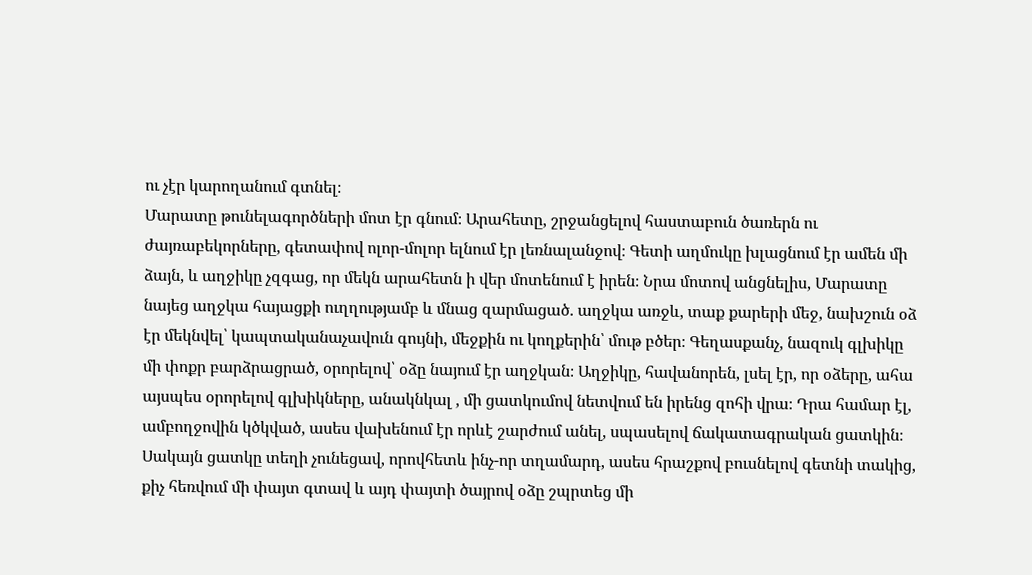ու չէր կարողանում գտնել։
Մարատը թունելագործների մոտ էր գնում։ Արահետը, շրջանցելով հաստաբուն ծառերն ու ժայռաբեկորները, գետափով ոլոր-մոլոր ելնում էր լեռնալանջով։ Գետի աղմուկը խլացնում էր ամեն մի ձայն, և աղջիկը չզգաց, որ մեկն արահետն ի վեր մոտենում է իրեն։ Նրա մոտով անցնելիս, Մարատը նայեց աղջկա հայացքի ուղղությամբ և մնաց զարմացած. աղջկա առջև, տաք քարերի մեջ, նախշուն օձ էր մեկնվել՝ կապտականաչավուն գույնի, մեջքին ու կողքերին՝ մութ բծեր։ Գեղասքանչ, նազուկ գլխիկը մի փոքր բարձրացրած, օրորելով՝ օձը նայում էր աղջկան։ Աղջիկը, հավանորեն, լսել էր, որ օձերը, ահա այսպես օրորելով գլխիկները, անակնկալ , մի ցատկումով նետվում են իրենց զոհի վրա։ Դրա համար էլ, ամբողջովին կծկված, ասես վախենում էր որևէ շարժում անել, սպասելով ճակատագրական ցատկին։ Սակայն ցատկը տեղի չունեցավ, որովհետև ինչ-որ տղամարդ, ասես հրաշքով բուսնելով գետնի տակից, քիչ հեռվում մի փայտ գտավ և այդ փայտի ծայրով օձը շպրտեց մի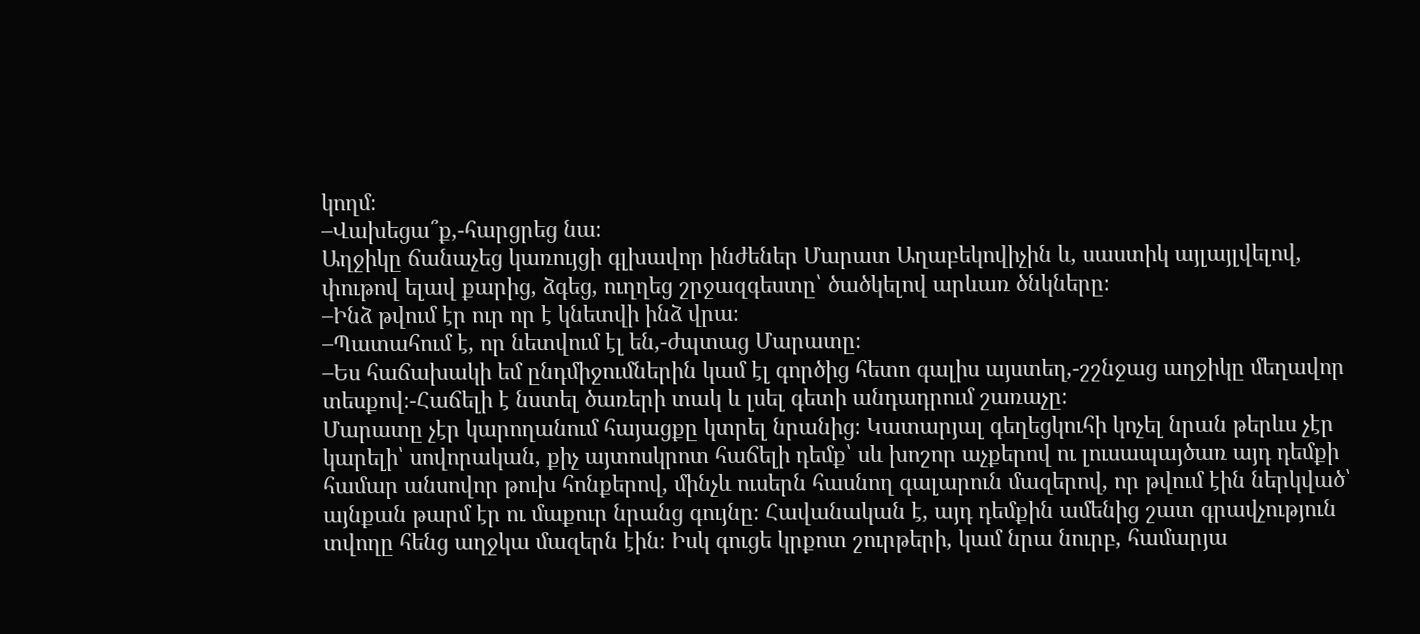կողմ։
–Վախեցա՞ք,-հարցրեց նա։
Աղջիկը ճանաչեց կառույցի գլխավոր ինժեներ Մարատ Աղաբեկովիչին և, սաստիկ այլայլվելով, փութով ելավ քարից, ձգեց, ուղղեց շրջազգեստը՝ ծածկելով արևառ ծնկները։
–Ինձ թվում էր ուր որ է կնետվի ինձ վրա։
–Պատահում է, որ նետվում էլ են,-ժպտաց Մարատը։
–Ես հաճախակի եմ ընդմիջումներին կամ էլ գործից հետո գալիս այստեղ,-շշնջաց աղջիկը մեղավոր տեսքով։-Հաճելի է նստել ծառերի տակ և լսել գետի անդադրում շառաչը։
Մարատը չէր կարողանում հայացքը կտրել նրանից։ Կատարյալ գեղեցկուհի կոչել նրան թերևս չէր կարելի՝ սովորական, քիչ այտոսկրոտ հաճելի դեմք՝ սև խոշոր աչքերով ու լուսապայծառ այդ դեմքի համար անսովոր թուխ հոնքերով, մինչև ուսերն հասնող գալարուն մազերով, որ թվում էին ներկված՝ այնքան թարմ էր ու մաքուր նրանց գույնը։ Հավանական է, այդ դեմքին ամենից շատ գրավչություն տվողը հենց աղջկա մազերն էին։ Իսկ գուցե կրքոտ շուրթերի, կամ նրա նուրբ, համարյա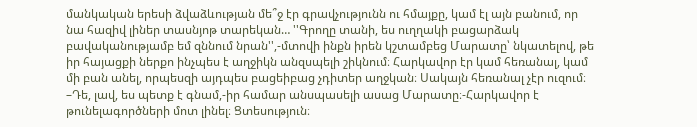մանկական երեսի ձվաձևության մե՞ջ էր գրավչությունն ու հմայքը, կամ էլ այն բանում, որ նա հազիվ լիներ տասնյոթ տարեկան… ''Գրողը տանի, ես ուղղակի բացարձակ բավականությամբ եմ զննում նրան'',-մտովի ինքն իրեն կշտամբեց Մարատը՝ նկատելով, թե իր հայացքի ներքո ինչպես է աղջիկն անզսպելի շիկնում։ Հարկավոր էր կամ հեռանալ, կամ մի բան անել, որպեսզի այդպես բացեիբաց չդիտեր աղջկան։ Սակայն հեռանալ չէր ուզում։
–Դե, լավ, ես պետք է գնամ,-իր համար անսպասելի ասաց Մարատը։-Հարկավոր է թունելագործների մոտ լինել։ Ցտեսություն։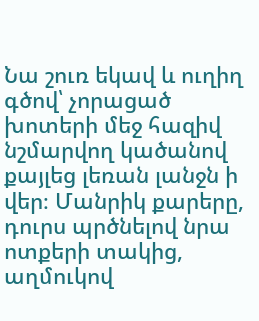Նա շուռ եկավ և ուղիղ գծով՝ չորացած խոտերի մեջ հազիվ նշմարվող կածանով քայլեց լեռան լանջն ի վեր։ Մանրիկ քարերը, դուրս պրծնելով նրա ոտքերի տակից, աղմուկով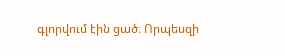գլորվում էին ցած։ Որպեսզի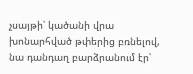չսայթի՝ կածանի վրա խոնարհված թփերից բռնելով, նա դանդաղ բարձրանում էր՝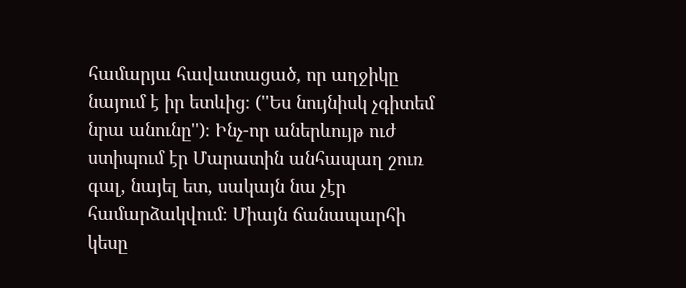համարյա հավատացած, որ աղջիկը նայում է իր ետևից։ (''Ես նույնիսկ չգիտեմ նրա անունը'')։ Ինչ-որ աներևույթ ուժ ստիպում էր Մարատին անհապաղ շուռ գալ, նայել ետ, սակայն նա չէր համարձակվում։ Միայն ճանապարհի կեսը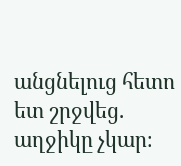անցնելուց հետո ետ շրջվեց. աղջիկը չկար։